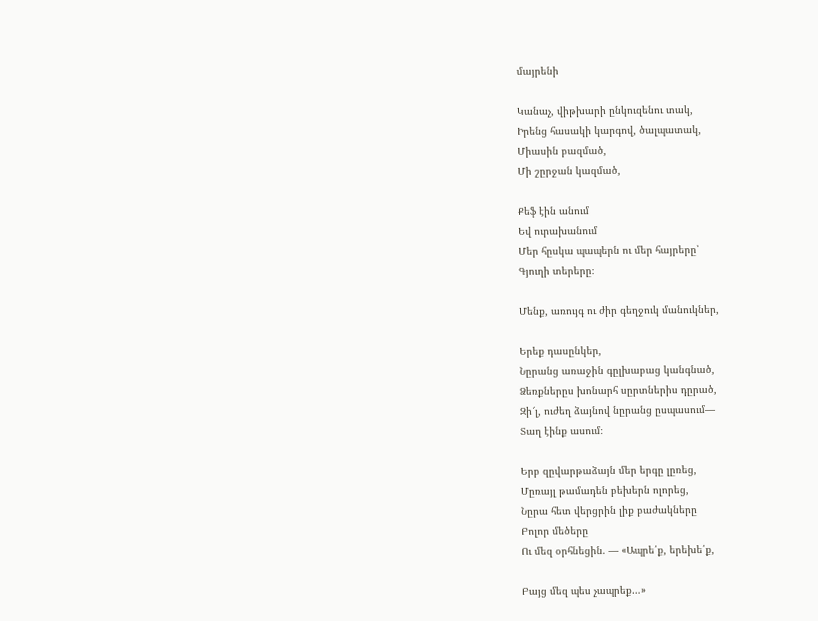մայրենի

Կանաչ, վիթխարի ընկուզենու տակ,
Իրենց հասակի կարգով, ծալպատակ,
Միասին բազմած,
Մի շըրջան կազմած,

Քեֆ էին անում
Եվ ուրախանում
Մեր հըսկա պապերն ու մեր հայրերը՝
Գյուղի տերերը։

Մենք, առույգ ու ժիր գեղջուկ մանուկներ,

Երեք դասընկեր,
Նըրանց առաջին գըլխաբաց կանգնած,
Ձեռքներըս խոնարհ սըրտներիս դըրած,
Զի՜լ, ուժեղ ձայնով նըրանց ըսպասում―
Տաղ էինք ասում։

Երբ զըվարթաձայն մեր երգը լըռեց,
Մըռայլ թամադեն բեխերն ոլորեց,
Նըրա հետ վերցրին լիք բաժակները
Բոլոր մեծերը
Ու մեզ օրհնեցին. ― «Ապրե՛ք, երեխե՛ք,

Բայց մեզ պես չապրեք…»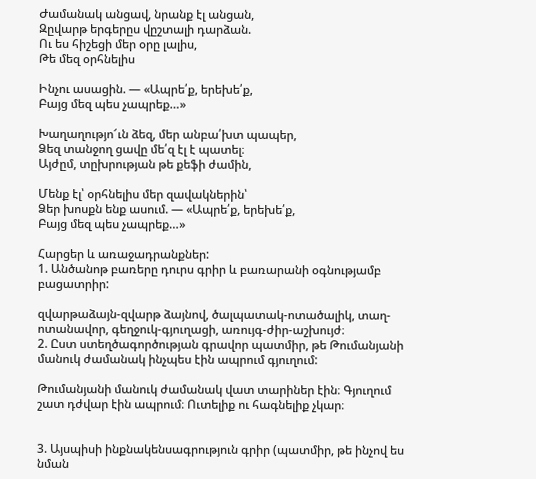Ժամանակ անցավ, նրանք էլ անցան,
Զըվարթ երգերըս վըշտալի դարձան.
Ու ես հիշեցի մեր օրը լալիս,
Թե մեզ օրհնելիս

Ինչու ասացին. — «Ապրե՛ք, երեխե՛ք,
Բայց մեզ պես չապրեք…»

Խաղաղությո՜ւն ձեզ, մեր անբա՛խտ պապեր,
Ձեզ տանջող ցավը մե՛զ էլ է պատել։
Այժըմ, տըխրության թե քեֆի ժամին,

Մենք էլ՝ օրհնելիս մեր զավակներին՝
Ձեր խոսքն ենք ասում. ― «Ապրե՛ք, երեխե՛ք,
Բայց մեզ պես չապրեք…»

Հարցեր և առաջադրանքներ:
1. Անծանոթ բառերը դուրս գրիր և բառարանի օգնությամբ բացատրիր:

զվարթաձայն-զվարթ ձայնով, ծալպատակ-ոտածալիկ, տաղ-ոտանավոր, գեղջուկ-գյուղացի, առույգ-ժիր-աշխույժ։
2. Ըստ ստեղծագործության գրավոր պատմիր, թե Թումանյանի մանուկ ժամանակ ինչպես էին ապրում գյուղում:

Թումանյանի մանուկ ժամանակ վատ տարիներ էին։ Գյուղում շատ դժվար էին ապրում։ Ուտելիք ու հագնելիք չկար։


3. Այսպիսի ինքնակենսագրություն գրիր (պատմիր, թե ինչով ես նման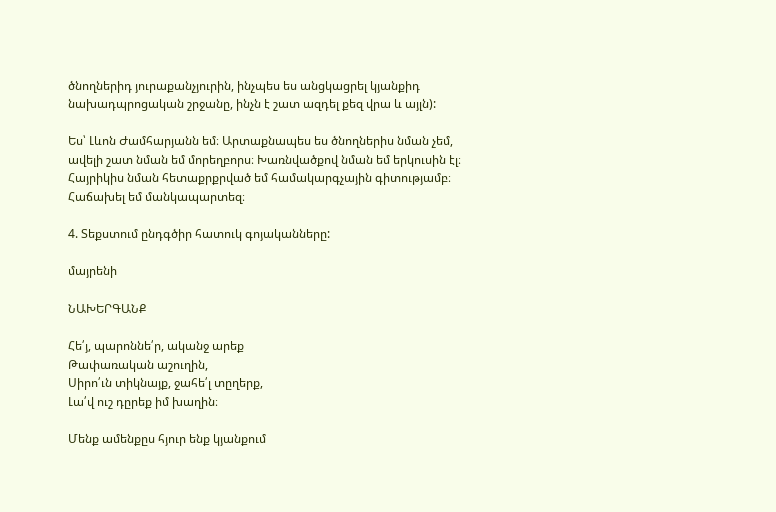ծնողներիդ յուրաքանչյուրին, ինչպես ես անցկացրել կյանքիդ նախադպրոցական շրջանը, ինչն է շատ ազդել քեզ վրա և այլն):

Ես՝ Լևոն Ժամհարյանն եմ։ Արտաքնապես ես ծնողներիս նման չեմ, ավելի շատ նման եմ մորեղբորս։ Խառնվածքով նման եմ երկուսին էլ։ Հայրիկիս նման հետաքրքրված եմ համակարգչային գիտությամբ։ Հաճախել եմ մանկապարտեզ։

4. Տեքստում ընդգծիր հատուկ գոյականները:

մայրենի

ՆԱԽԵՐԳԱՆՔ

Հե՛յ, պարոննե՛ր, ականջ արեք
Թափառական աշուղին,
Սիրո՛ւն տիկնայք, ջահե՛լ տըղերք,
Լա՛վ ուշ դըրեք իմ խաղին։

Մենք ամենքըս հյուր ենք կյանքում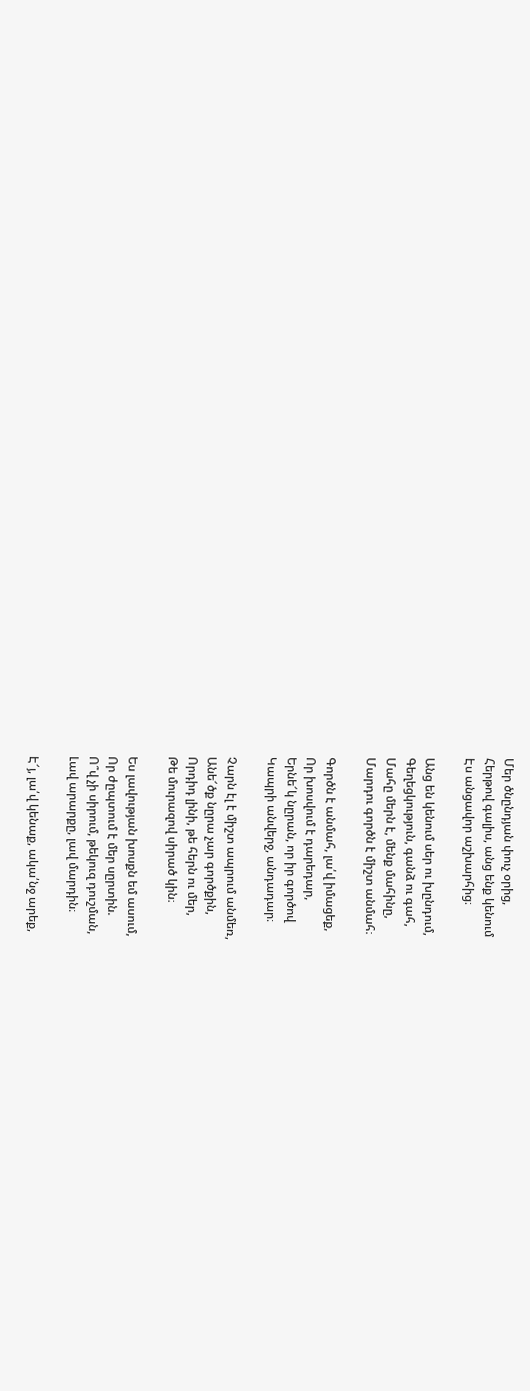Մեր ծնընդյան փուչ օրից,
Հերթով գալիս, անց ենք կենում
Էս անցավոր աշխարհից։

Անց են կենում սեր ու խընդում,
Գեղեցկություն, գանձ ու գահ,
Մահը մերն է, մենք մահինը,
Մարդու գործն է միշտ անմահ։

Գործն է անմահ, լա՛վ իմացեք,
Որ խոսվում է դարեդար,
Երնե՜կ նըրան, որ իր գործով
Կապրի անվերջ, անդադար։

Չարն էլ է միշտ ապրում անմեռ,
Անե՜ծք նըրա չար գործքին,
Որդիդ լինի, թե հերն ու մեր,
Թե մուրազով սիրած կին։

Ես լավության խոսքն եմ ասում,
Որ ժըպտում է մեր սըրտին.
Ո՞վ չի սիրում, թեկուզ դուշման,
Լավ արարքը, լավ մարդին։

Է՜յ, լա՛վ կենաք, ակա՛նջ արեք,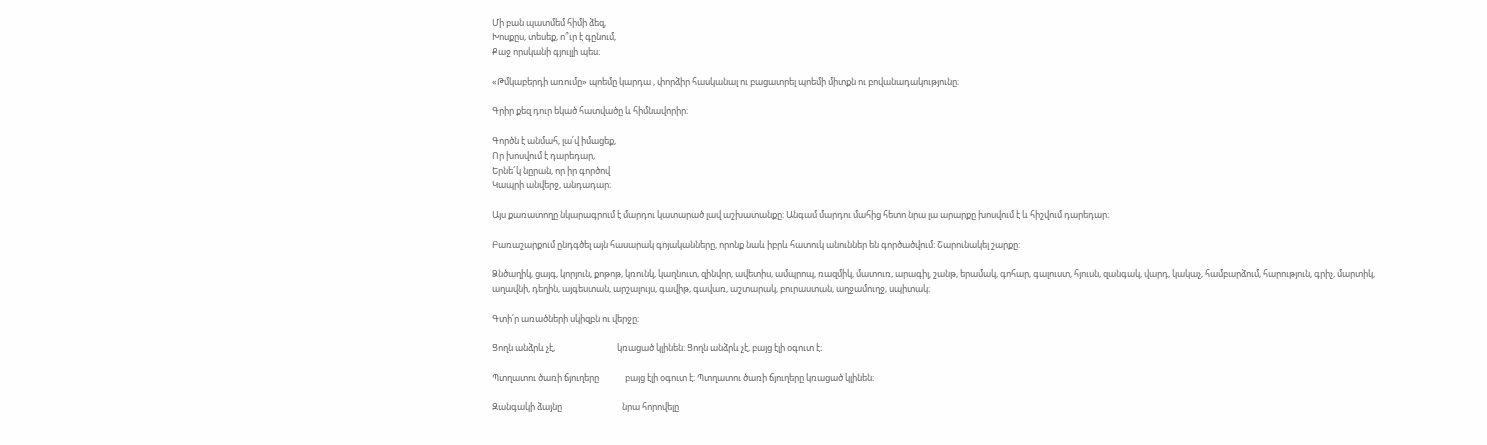Մի բան պատմեմ հիմի ձեզ,
Խոսքըս, տեսեք, ո՞ւր է գընում,
Քաջ որսկանի գյուլլի պես։

«Թմկաբերդի առումը» պոեմը կարդա , փորձիր հասկանալ ու բացատրել պոեմի միտքն ու բովանադակությունը։

Գրիր քեզ դուր եկած հատվածը և հիմնավորիր։

Գործն է անմահ, լա՛վ իմացեք,
Որ խոսվում է դարեդար,
Երնե՜կ նըրան, որ իր գործով
Կապրի անվերջ, անդադար։

Այս քառատողը նկարագրում է մարդու կատարած լավ աշխատանքը։ Անգամ մարդու մահից հետո նրա լա արարքը խոսվում է և հիշվում դարեդար։

Բառաշարքում ընդգծել այն հասարակ գոյականները, որոնք նաև իբրև հատուկ անուններ են գործածվում: Շարունակել շարքը:

Ձնծաղիկ, ցայգ, կորյուն, քոթոթ, կռունկ, կաղնուտ, զինվոր, ավետիս, ամպրոպ, ռազմիկ, մատուռ, արագիլ, շանթ, երամակ, գոհար, գալուստ, հյուսն, զանգակ, վարդ, կակաչ, համբարձում, հարություն, գրիչ, մարտիկ, աղավնի, դեղին, այգեստան, արշալույս, գավիթ, գավառ, աշտարակ, բուրաստան, աղջամուղջ, սպիտակ։

Գտի՛ր առածների սկիզբն ու վերջը։

Ցողն անձրև չէ,                               կռացած կլինեն։ Ցողն անձրև չէ, բայց էլի օգուտ է։

Պտղատու ծառի ճյուղերը             բայց էլի օգուտ է։ Պտղատու ծառի ճյուղերը կռացած կլինեն։

Զանգակի ձայնը                              նրա հորովելը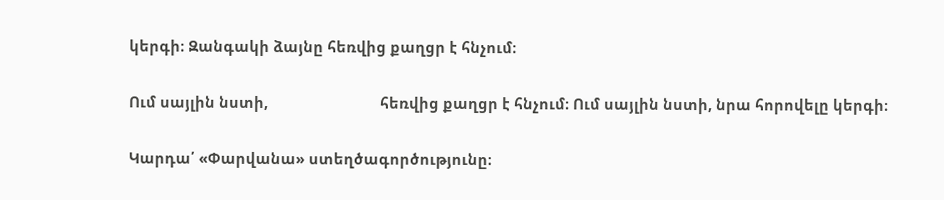կերգի։ Զանգակի ձայնը հեռվից քաղցր է հնչում։

Ում սայլին նստի,                            հեռվից քաղցր է հնչում։ Ում սայլին նստի, նրա հորովելը կերգի։

Կարդա՛ «Փարվանա» ստեղծագործությունը։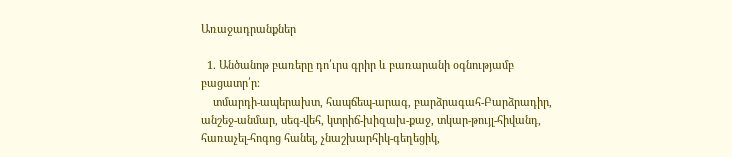Առաջադրանքներ

  1. Անծանոթ բառերը դո՛ւրս գրիր և բառարանի օգնությամբ բացատր՛ր։
    տմարդի-ապերախտ, հապճեպ-արագ, բարձրագահ-Բարձրադիր, անշեջ-անմար, սեգ-վեհ, կտրիճ-խիզախ-քաջ, տկար-թույլ-հիվանդ, հառաչել-հոգոց հանել, չնաշխարհիկ-գեղեցիկ,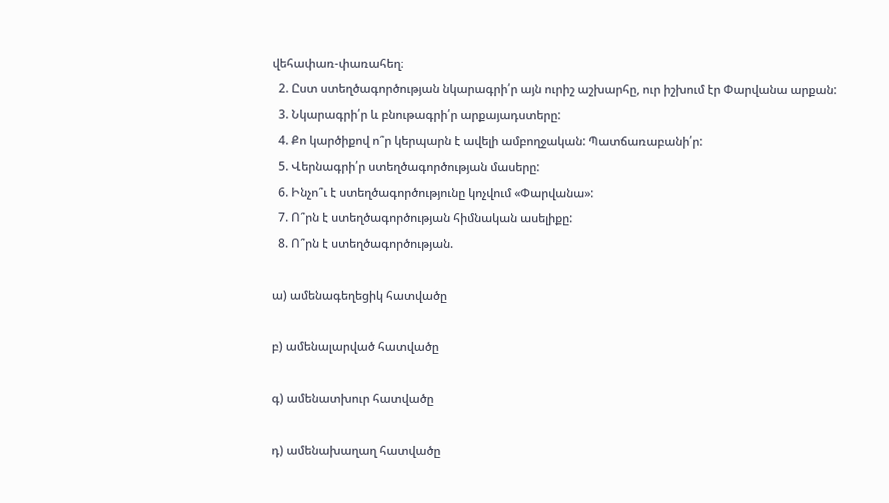վեհափառ-փառահեղ։
  2. Ըստ ստեղծագործության նկարագրի՛ր այն ուրիշ աշխարհը, ուր իշխում էր Փարվանա արքան:
  3. Նկարագրի՛ր և բնութագրի՛ր արքայադստերը:
  4. Քո կարծիքով ո՞ր կերպարն է ավելի ամբողջական: Պատճառաբանի՛ր:
  5. Վերնագրի՛ր ստեղծագործության մասերը:
  6. Ինչո՞ւ է ստեղծագործությունը կոչվում «Փարվանա»:
  7. Ո՞րն է ստեղծագործության հիմնական ասելիքը:
  8. Ո՞րն է ստեղծագործության.

ա) ամենագեղեցիկ հատվածը

բ) ամենալարված հատվածը

գ) ամենատխուր հատվածը

դ) ամենախաղաղ հատվածը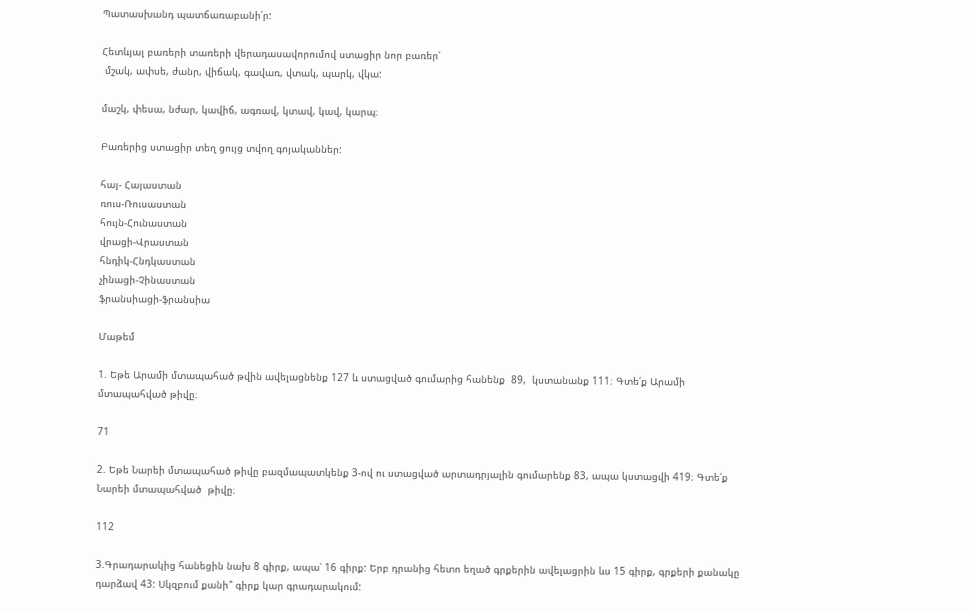Պատասխանդ պատճառաբանի՛ր:

Հետևյալ բառերի տառերի վերադասավորումով ստացիր նոր բառեր՝
 մշակ, ափսե, ժանր, վիճակ, գավառ, վտակ, պարկ, վկա:

մաշկ, փեսա, նժար, կավիճ, ագռավ, կտավ, կավ, կարպ։

Բառերից ստացիր տեղ ցույց տվող գոյականներ:

հայ- Հայաստան
ռուս-Ռուսաստան
հույն-Հունաստան
վրացի-Վրաստան
հնդիկ-Հնդկաստան
չինացի-Չինաստան
ֆրանսիացի-ֆրանսիա

Մաթեմ

1. Եթե Արամի մտապահած թվին ավելացնենք 127 և ստացված գումարից հանենք  89,  կստանանք 111։ Գտե՛ք Արամի մտապահված թիվը։

71

2. Եթե Նարեի մտապահած թիվը բազմապատկենք 3-ով ու ստացված արտադրյալին գումարենք 83, ապա կստացվի 419։ Գտե՛ք  Նարեի մտապահված  թիվը։

112

3.Գրադարակից հանեցին նախ 8 գիրք, ապա՝ 16 գիրք: Երբ դրանից հետո եղած գրքերին ավելացրին ևս 15 գիրք, գրքերի քանակը դարձավ 43: Սկզբում քանի՞ գիրք կար գրադարակում: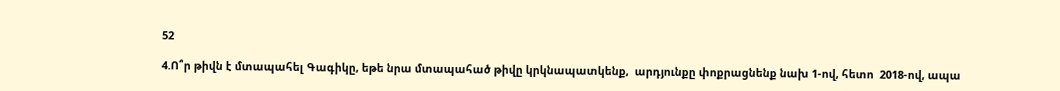52

4.Ո՞ր թիվն է մտապահել Գագիկը, եթե նրա մտապահած թիվը կրկնապատկենք,  արդյունքը փոքրացնենք նախ 1-ով, հետո  2018-ով, ապա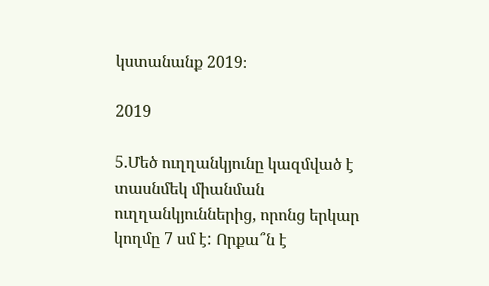կստանանք 2019։

2019

5.Մեծ ուղղանկյունը կազմված է տասնմեկ միանման ուղղանկյուններից, որոնց երկար կողմը 7 սմ է: Որքա՞ն է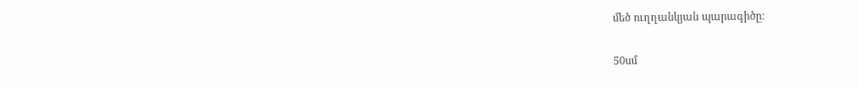մեծ ուղղանկյան պարագիծը:

50սմ